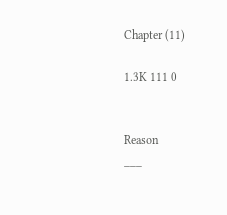Chapter (11)

1.3K 111 0


Reason
___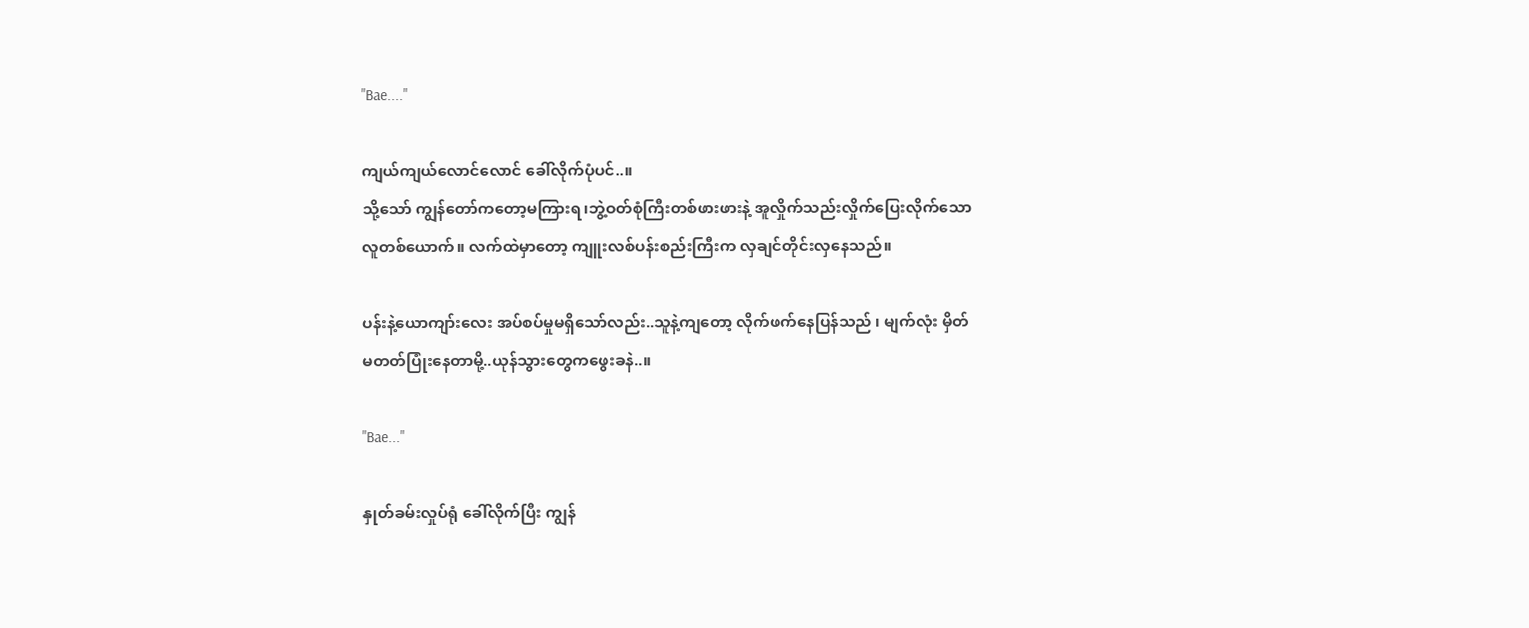"Bae...."

ကျယ်ကျယ်လောင်လောင် ခေါ်လိုက်ပုံပင်..။
သို့သော် ကျွန်တော်ကတော့မကြားရ၊ဘွဲ့ဝတ်စုံကြီးတစ်ဖားဖားနဲ့ အူလှိုက်သည်းလှိုက်ပြေးလိုက်သော လူတစ်ယောက်။ လက်ထဲမှာတော့ ကျူးလစ်ပန်းစည်းကြီးက လှချင်တိုင်းလှနေသည်။

ပန်းနဲ့ယောကျာ်းလေး အပ်စပ်မှုမရှိသော်လည်း..သူနဲ့ကျတော့ လိုက်ဖက်နေပြန်သည် ၊ မျက်လုံး မှိတ်မတတ်ပြုံးနေတာမို့..ယုန်သွားတွေကဖွေးခနဲ..။

"Bae..."

နှုတ်ခမ်းလှုပ်ရုံ ခေါ်လိုက်ပြီး ကျွန်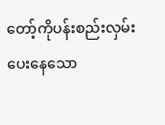တော့်ကိုပန်းစည်းလှမ်းပေးနေသော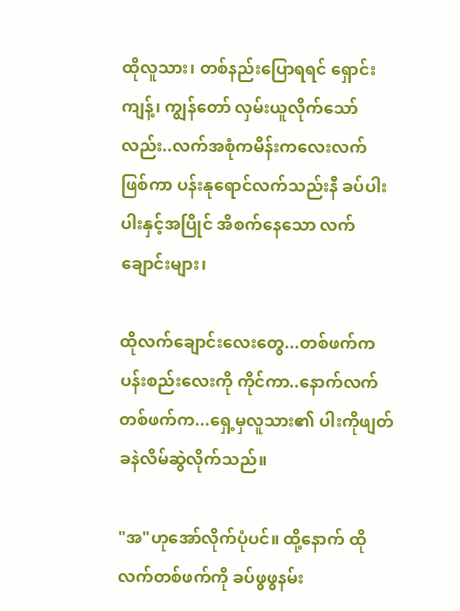ထိုလူသား၊ တစ်နည်းပြောရရင် ရှောင်းကျန့်၊ ကျွန်တော် လှမ်းယူလိုက်သော်လည်း..လက်အစုံကမိန်းကလေးလက် ဖြစ်ကာ ပန်းနုရောင်လက်သည်းနီ ခပ်ပါးပါးနှင့်အပြိုင် အိစက်နေသော လက်ချောင်းများ၊

ထိုလက်ချောင်းလေးတွေ...တစ်ဖက်ကပန်းစည်းလေးကို ကိုင်ကာ..နောက်လက်တစ်ဖက်က...ရှေ့မှလူသား၏ ပါးကိုဖျတ်ခနဲလိမ်ဆွဲလိုက်သည်။

"အ"ဟုအော်လိုက်ပုံပင်။ ထို့နောက် ထိုလက်တစ်ဖက်ကို ခပ်ဖွဖွနမ်း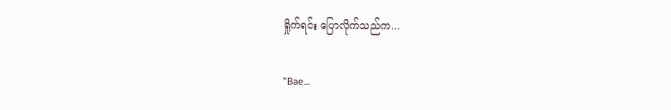ရှိုက်ရင်း ပြောလိုက်သည်က...

"Bae...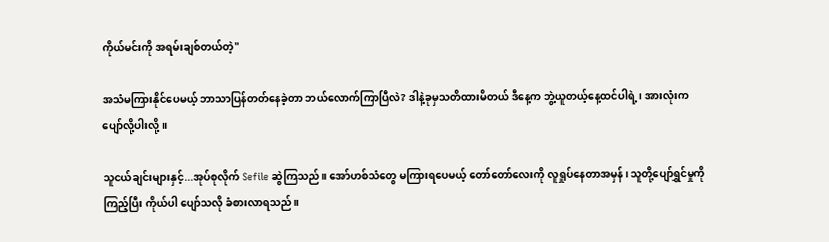ကိုယ်မင်းကို အရမ်းချစ်တယ်တဲ့"

အသံမကြားနိုင်ပေမယ့် ဘာသာပြန်တတ်နေခဲ့တာ ဘယ်လောက်ကြာပြီလဲ? ဒါနဲ့ခုမှသတိထားမိတယ် ဒီနေ့က ဘွဲ့ယူတယ့်နေ့ထင်ပါရဲ့၊ အားလုံးက ပျော်လို့ပါးလို့။

သူငယ်ချင်းများနှင့်...အုပ်စုလိုက် Sefile ဆွဲကြသည်။ အော်ဟစ်သံတွေ မကြားရပေမယ့် တော်တော်လေးကို လူရှုပ်နေတာအမှန်၊ သူတို့ပျော်ရွှင်မှုကို ကြည့်ပြီး ကိုယ်ပါ ပျော်သလို ခံစားလာရသည်။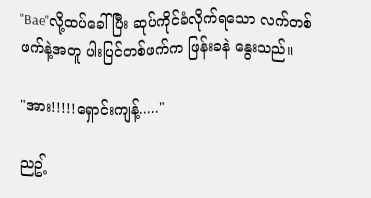"Bae"လို့ထပ်ခေါ်ပြီး ဆုပ်ကိုင်ခံလိုက်ရသော လက်တစ်ဖက်နဲ့အတူ ပါးပြင်တစ်ဖက်က ဖြန်းခနဲ နွေးသည်။

"အား!!!!!ရှောင်းကျန့်....."

ညဥ့်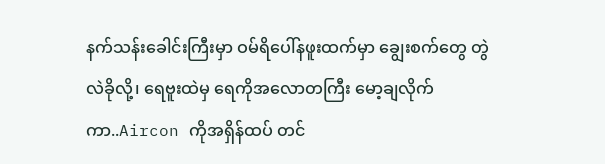နက်သန်းခေါင်းကြီးမှာ ဝမ်ရိပေါ်နဖူးထက်မှာ ချွေးစက်တွေ တွဲလဲခိုလို့၊ ရေဗူးထဲမှ ရေကိုအလောတကြီး မော့ချလိုက်ကာ..Aircon ကိုအရှိန်ထပ် တင်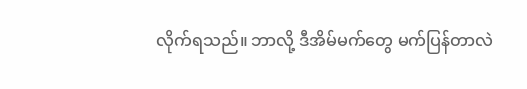လိုက်ရသည်။ ဘာလို့ ဒီအိမ်မက်တွေ မက်ပြန်တာလဲ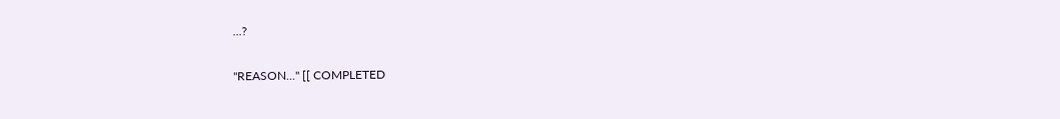...?

"REASON..." [[ COMPLETED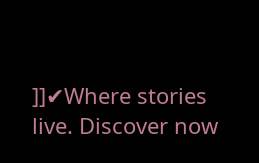]]✔Where stories live. Discover now